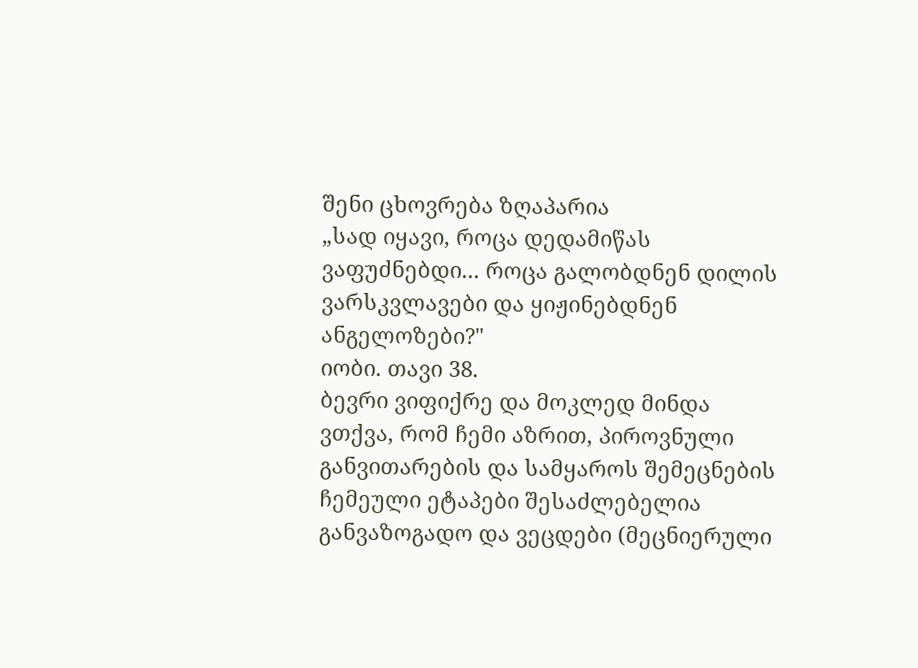შენი ცხოვრება ზღაპარია
„სად იყავი, როცა დედამიწას ვაფუძნებდი... როცა გალობდნენ დილის ვარსკვლავები და ყიჟინებდნენ ანგელოზები?"
იობი. თავი 38.
ბევრი ვიფიქრე და მოკლედ მინდა ვთქვა, რომ ჩემი აზრით, პიროვნული განვითარების და სამყაროს შემეცნების ჩემეული ეტაპები შესაძლებელია განვაზოგადო და ვეცდები (მეცნიერული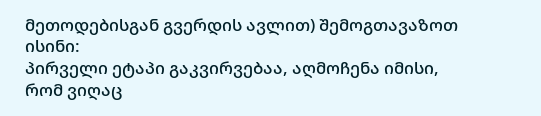მეთოდებისგან გვერდის ავლით) შემოგთავაზოთ ისინი:
პირველი ეტაპი გაკვირვებაა, აღმოჩენა იმისი, რომ ვიღაც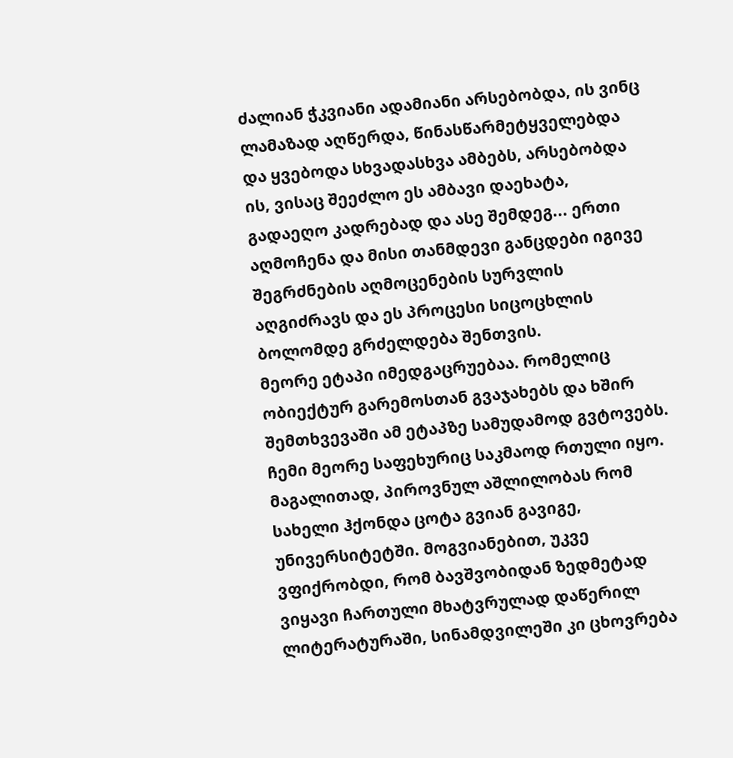ძალიან ჭკვიანი ადამიანი არსებობდა, ის ვინც ლამაზად აღწერდა, წინასწარმეტყველებდა და ყვებოდა სხვადასხვა ამბებს, არსებობდა ის, ვისაც შეეძლო ეს ამბავი დაეხატა, გადაეღო კადრებად და ასე შემდეგ... ერთი აღმოჩენა და მისი თანმდევი განცდები იგივე შეგრძნების აღმოცენების სურვლის აღგიძრავს და ეს პროცესი სიცოცხლის ბოლომდე გრძელდება შენთვის.
მეორე ეტაპი იმედგაცრუებაა. რომელიც ობიექტურ გარემოსთან გვაჯახებს და ხშირ შემთხვევაში ამ ეტაპზე სამუდამოდ გვტოვებს.
ჩემი მეორე საფეხურიც საკმაოდ რთული იყო. მაგალითად, პიროვნულ აშლილობას რომ სახელი ჰქონდა ცოტა გვიან გავიგე, უნივერსიტეტში. მოგვიანებით, უკვე ვფიქრობდი, რომ ბავშვობიდან ზედმეტად ვიყავი ჩართული მხატვრულად დაწერილ ლიტერატურაში, სინამდვილეში კი ცხოვრება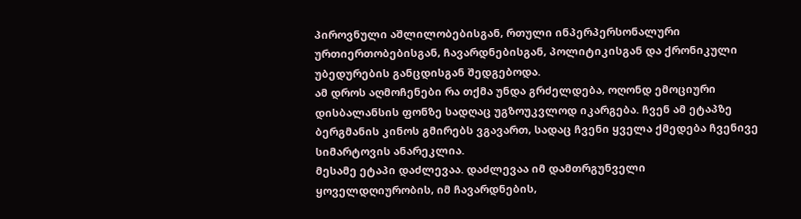პიროვნული აშლილობებისგან, რთული ინპერპერსონალური ურთიერთობებისგან, ჩავარდნებისგან, პოლიტიკისგან და ქრონიკული უბედურების განცდისგან შედგებოდა.
ამ დროს აღმოჩენები რა თქმა უნდა გრძელდება, ოღონდ ემოციური დისბალანსის ფონზე სადღაც უგზოუკვლოდ იკარგება. ჩვენ ამ ეტაპზე ბერგმანის კინოს გმირებს ვგავართ, სადაც ჩვენი ყველა ქმედება ჩვენივე სიმარტოვის ანარეკლია.
მესამე ეტაპი დაძლევაა. დაძლევაა იმ დამთრგუნველი ყოველდღიურობის, იმ ჩავარდნების,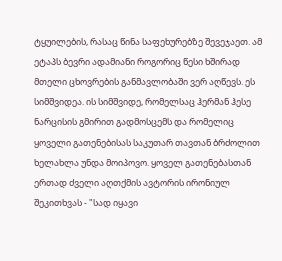ტყუილების, რასაც წინა საფეხურებზე შევეჯაეთ. ამ ეტაპს ბევრი ადამიანი როგორიც წესი ხშირად მთელი ცხოვრების განმავლობაში ვერ აღწევს. ეს სიმშვიდეა. ის სიმშვიდე, რომელსაც ჰერმან ჰესე ნარცისის გმირით გადმოსცემს და რომელიც ყოველი გათენებისას საკუთარ თავთან ბრძოლით ხელახლა უნდა მოიპოვო. ყოველ გათენებასთან ერთად ძველი აღთქმის ავტორის ირონიულ შეკითხვას - "სად იყავი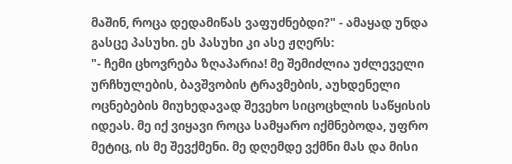მაშინ, როცა დედამიწას ვაფუძნებდი?" - ამაყად უნდა გასცე პასუხი. ეს პასუხი კი ასე ჟღერს:
"- ჩემი ცხოვრება ზღაპარია! მე შემიძლია უძლეველი ურჩხულების, ბავშვობის ტრავმების, აუხდენელი ოცნებების მიუხედავად შევეხო სიცოცხლის საწყისის იდეას. მე იქ ვიყავი როცა სამყარო იქმნებოდა, უფრო მეტიც, ის მე შევქმენი. მე დღემდე ვქმნი მას და მისი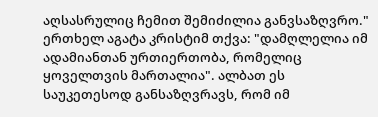აღსასრულიც ჩემით შემიძილია განვსაზღვრო."
ერთხელ აგატა კრისტიმ თქვა: "დამღლელია იმ ადამიანთან ურთიერთობა, რომელიც ყოველთვის მართალია". ალბათ ეს საუკეთესოდ განსაზღვრავს, რომ იმ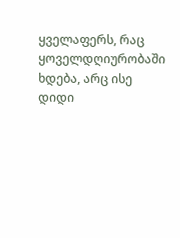ყველაფერს, რაც ყოველდღიურობაში ხდება, არც ისე დიდი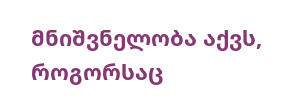მნიშვნელობა აქვს, როგორსაც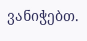ვანიჭებთ.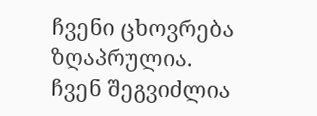ჩვენი ცხოვრება ზღაპრულია.
ჩვენ შეგვიძლია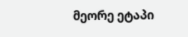მეორე ეტაპი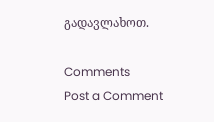გადავლახოთ.

Comments
Post a Comment